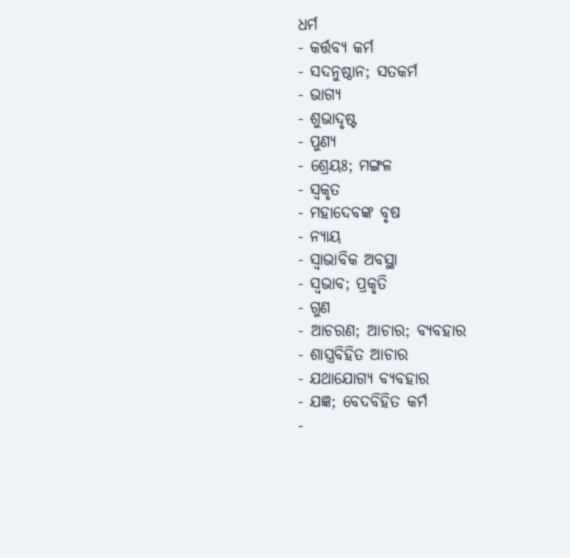ଧର୍ମ
- କର୍ତ୍ତବ୍ୟ କର୍ମ
- ସଦନୁଷ୍ଠାନ; ସତକର୍ମ
- ଭାଗ୍ୟ
- ଶୁଭାଦୃଷ୍ଟ
- ପୁଣ୍ୟ
- ଶ୍ରେୟଃ; ମଙ୍ଗଳ
- ସ୍ଵକୃତ
- ମହାଦେବଙ୍କ ବୃଷ
- ନ୍ୟାୟ
- ସ୍ଵାଭାବିକ ଅବସ୍ଥା
- ସ୍ଵଭାବ; ପ୍ରକୃତି
- ଗୁଣ
- ଆଚରଣ; ଆଚାର; ବ୍ୟବହାର
- ଶାସ୍ତ୍ରବିହିତ ଆଚାର
- ଯଥାଯୋଗ୍ୟ ବ୍ୟବହାର
- ଯଜ୍ଞ; ବେଦବିହିତ କର୍ମ
-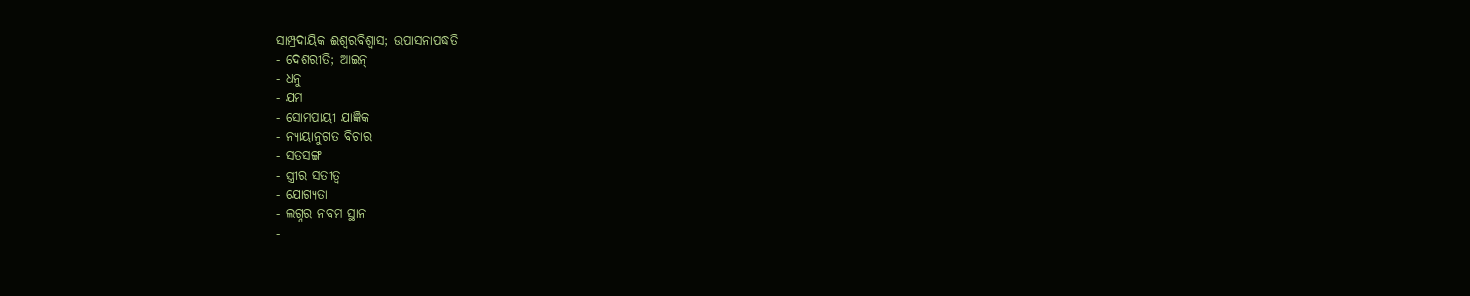ସାମ୍ପ୍ରଦାୟିକ ଈଶ୍ଵରବିଶ୍ଵାସ; ଉପାସନାପଦ୍ଧତି
- ଦେଶରୀତି; ଆଇନ୍
- ଧନୁ
- ଯମ
- ସୋମପାୟୀ ଯାଜ୍ଞିକ
- ନ୍ୟାୟାନୁଗତ ବିଚାର
- ସତସଙ୍ଗ
- ସ୍ତ୍ରୀର ସତୀତ୍ଵ
- ଯୋଗ୍ୟତା
- ଲଗ୍ନର ନବମ ସ୍ଥାନ
-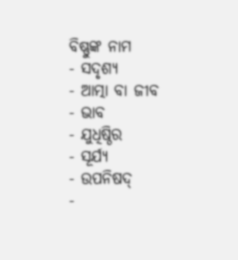ବିଷ୍ଣୁଙ୍କ ନାମ
- ସଦୃଶ୍ୟ
- ଆତ୍ମା ବା ଜୀବ
- ଭାବ
- ଯୁଧିଷ୍ଠିର
- ସୂର୍ଯ୍ୟ
- ଉପନିଷଦ୍
-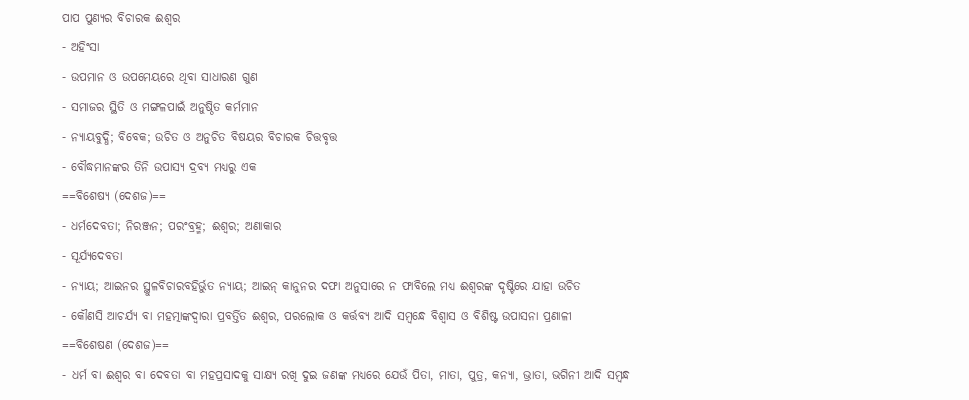ପାପ ପୁଣ୍ୟର ବିଚାରକ ଈଶ୍ଵର
- ଅହିଂସା
- ଉପମାନ ଓ ଉପମେୟରେ ଥିବା ସାଧାରଣ ଗୁଣ
- ସମାଜର ସ୍ଥିତି ଓ ମଙ୍ଗଳପାଇଁ ଅନୁଷ୍ଠିତ କର୍ମମାନ
- ନ୍ୟାୟବୁଦ୍ଧି; ବିବେକ; ଉଚିତ ଓ ଅନୁଚିତ ବିଷୟର ବିଚାରକ ଚିତ୍ତବୃତ୍ତ
- ବୌଦ୍ଧମାନଙ୍କର ତିନି ଉପାସ୍ୟ ଦ୍ରବ୍ୟ ମଧ୍ୟରୁ ଏକ
==ବିଶେଷ୍ୟ (ଦେଶଜ)==
- ଧର୍ମଦେବତା; ନିରଞ୍ଜନ; ପରଂବ୍ରହ୍ମ; ଈଶ୍ଵର; ଅଣାକାର
- ସୂର୍ଯ୍ୟଦେବତା
- ନ୍ୟାୟ; ଆଇନର ସ୍ଥୁଳବିଚାରବହିର୍ଭୁତ ନ୍ୟାୟ; ଆଇନ୍ କାନୁନର ଦଫା ଅନୁସାରେ ନ ଫାବିଲେ ମଧ୍ୟ ଈଶ୍ଵରଙ୍କ ଦୃଷ୍ଟିରେ ଯାହା ଉଚିତ
- କୌଣସି ଆଚର୍ଯ୍ୟ ବା ମହତ୍ମାଙ୍କଦ୍ଵାରା ପ୍ରବର୍ତ୍ତିତ ଈଶ୍ଵର, ପରଲୋକ ଓ କର୍ତ୍ତବ୍ୟ ଆଦି ସମ୍ବନ୍ଧେ ବିଶ୍ଵାସ ଓ ବିଶିଷ୍ଟ ଉପାସନା ପ୍ରଣାଳୀ
==ବିଶେଷଣ (ଦେଶଜ)==
- ଧର୍ମ ବା ଈଶ୍ଵର ବା ଦେବତା ବା ମହପ୍ରସାଦକୁ ସାକ୍ଷ୍ୟ ରଖି ଦୁଇ ଜଣଙ୍କ ମଧ୍ୟରେ ଯେଉଁ ପିତା, ମାତା, ପୁତ୍ର, କନ୍ୟା, ଭ୍ରାତା, ଭଗିନୀ ଆଦି ସମ୍ବନ୍ଧ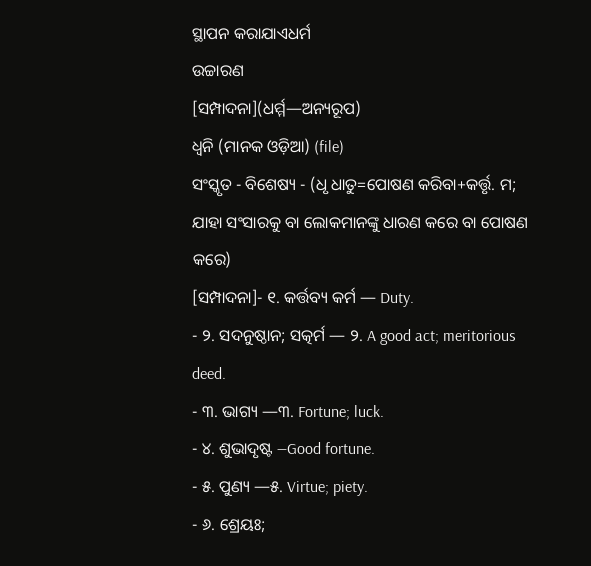ସ୍ଥାପନ କରାଯାଏଧର୍ମ
ଉଚ୍ଚାରଣ
[ସମ୍ପାଦନା](ଧର୍ମ୍ମ—ଅନ୍ୟରୂପ)
ଧ୍ୱନି (ମାନକ ଓଡ଼ିଆ) (file)
ସଂସ୍କୃତ - ବିଶେଷ୍ୟ - (ଧୃ ଧାତୁ=ପୋଷଣ କରିବା+କର୍ତ୍ତୃ. ମ; ଯାହା ସଂସାରକୁ ବା ଲୋକମାନଙ୍କୁ ଧାରଣ କରେ ବା ପୋଷଣ କରେ)
[ସମ୍ପାଦନା]- ୧. କର୍ତ୍ତବ୍ୟ କର୍ମ — Duty.
- ୨. ସଦନୁଷ୍ଠାନ; ସତ୍କର୍ମ — ୨. A good act; meritorious deed.
- ୩. ଭାଗ୍ୟ —୩. Fortune; luck.
- ୪. ଶୁଭାଦୃଷ୍ଟ —Good fortune.
- ୫. ପୁଣ୍ୟ —୫. Virtue; piety.
- ୬. ଶ୍ରେୟଃ;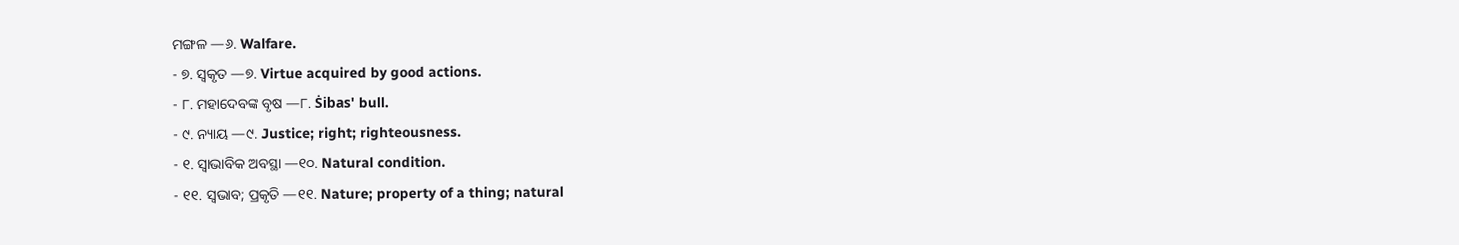ମଙ୍ଗଳ —୬. Walfare.
- ୭. ସ୍ୱକୃତ —୭. Virtue acquired by good actions.
- ୮. ମହାଦେବଙ୍କ ବୃଷ —୮. Ṡibas' bull.
- ୯. ନ୍ୟାୟ —୯. Justice; right; righteousness.
- ୧. ସ୍ୱାଭାବିକ ଅବସ୍ଥା —୧୦. Natural condition.
- ୧୧. ସ୍ୱଭାବ; ପ୍ରକୃତି —୧୧. Nature; property of a thing; natural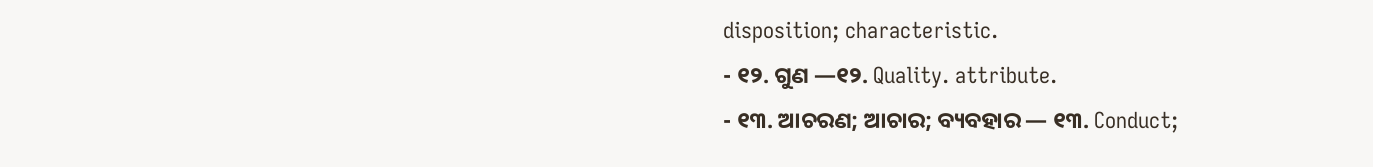disposition; characteristic.
- ୧୨. ଗୁଣ —୧୨. Quality. attribute.
- ୧୩. ଆଚରଣ; ଆଚାର; ବ୍ୟବହାର — ୧୩. Conduct;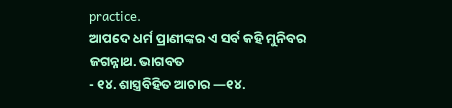practice.
ଆପଦେ ଧର୍ମ ପ୍ରାଣୀଙ୍କର ଏ ସର୍ବ କହି ମୁନିବର ଜଗନ୍ନାଥ. ଭାଗବତ
- ୧୪. ଶାସ୍ତ୍ରବିହିତ ଆଚାର —୧୪.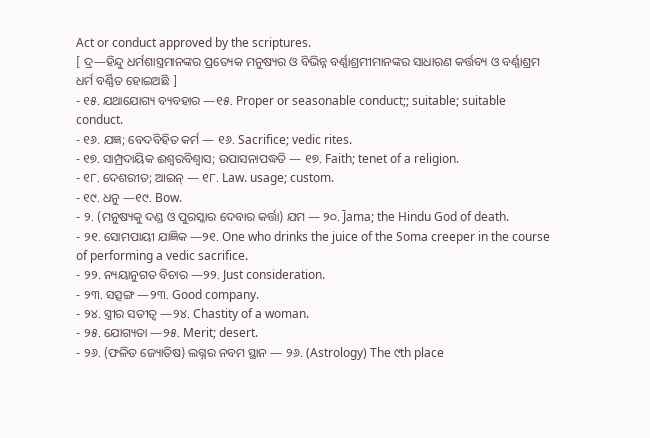Act or conduct approved by the scriptures.
[ ଦ୍ର—ହିନ୍ଦୁ ଧର୍ମଶାସ୍ତ୍ରମାନଙ୍କର ପ୍ରତ୍ୟେକ ମନୁଷ୍ୟର ଓ ବିଭିନ୍ନ ବର୍ଣ୍ଣାଶ୍ରମୀମାନଙ୍କର ସାଧାରଣ କର୍ତ୍ତବ୍ୟ ଓ ବର୍ଣ୍ଣାଶ୍ରମ ଧର୍ମ ବର୍ଣ୍ଣିତ ହୋଇଅଛି ]
- ୧୫. ଯଥାଯୋଗ୍ୟ ବ୍ୟବହାର —୧୫. Proper or seasonable conduct;; suitable; suitable conduct.
- ୧୬. ଯଜ୍ଞ; ବେଦବିହିତ କର୍ମ — ୧୬. Sacrifice; vedic rites.
- ୧୭. ସାମ୍ପ୍ରଦାୟିକ ଈଶ୍ୱରବିଶ୍ୱାସ; ଉପାସନାପଦ୍ଧତି — ୧୭. Faith; tenet of a religion.
- ୧୮. ଦେଶରୀତ; ଆଇନ୍ — ୧୮. Law. usage; custom.
- ୧୯. ଧନୁ —୧୯. Bow.
- ୨. (ମନୁଷ୍ୟକୁ ଦଣ୍ଡ ଓ ପୁରସ୍କାର ଦେବାର କର୍ତ୍ତା) ଯମ — ୨୦. J̄ama; the Hindu God of death.
- ୨୧. ସୋମପାୟୀ ଯାଜ୍ଞିକ —୨୧. One who drinks the juice of the Soma creeper in the course of performing a vedic sacrifice.
- ୨୨. ନ୍ୟୟାନୁଗତ ବିଚାର —୨୨. Just consideration.
- ୨୩. ସତ୍ସଙ୍ଗ —୨୩. Good company.
- ୨୪. ସ୍ତ୍ରୀର ସତୀତ୍ୱ —୨୪. Chastity of a woman.
- ୨୫. ଯୋଗ୍ୟତା —୨୫. Merit; desert.
- ୨୬. (ଫଳିତ ଜ୍ୟୋତିଷ) ଲଗ୍ନର ନବମ ସ୍ଥାନ — ୨୬. (Astrology) The ୯th place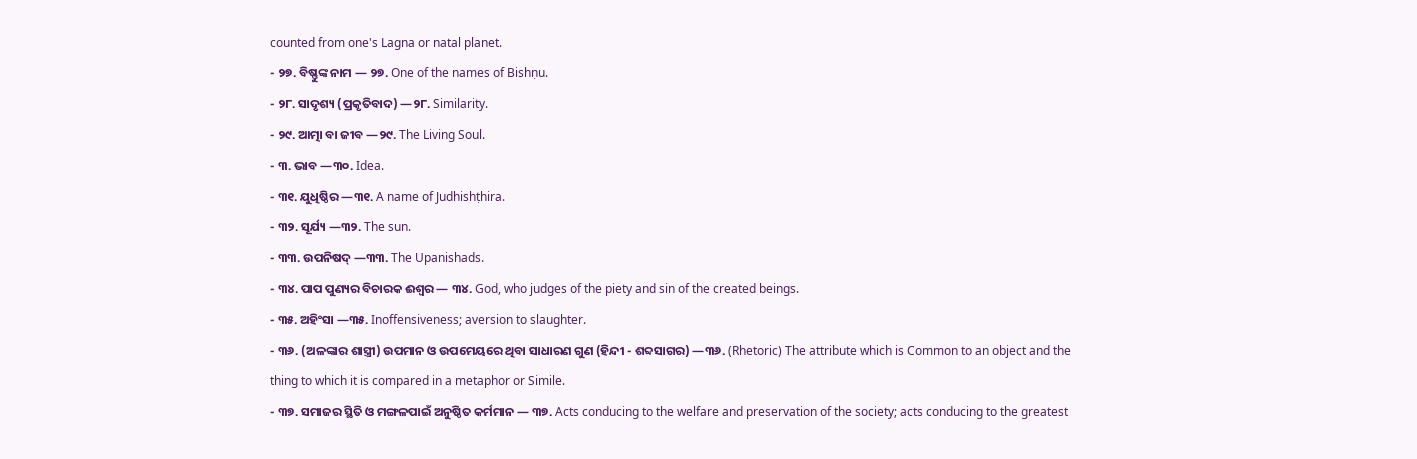counted from one's Lagna or natal planet.
- ୨୭. ବିଷ୍ଣୁଙ୍କ ନାମ — ୨୭. One of the names of Bishṇu.
- ୨୮. ସାଦୃଶ୍ୟ (ପ୍ରକୃତିବାଦ) —୨୮. Similarity.
- ୨୯. ଆତ୍ମା ବା ଜୀବ —୨୯. The Living Soul.
- ୩. ଭାବ —୩୦. Idea.
- ୩୧. ଯୁଧିଷ୍ଠିର —୩୧. A name of Judhishṭhira.
- ୩୨. ସୂର୍ଯ୍ୟ —୩୨. The sun.
- ୩୩. ଉପନିଷଦ୍ —୩୩. The Upanishads.
- ୩୪. ପାପ ପୁଣ୍ୟର ବିଚାରକ ଈଶ୍ୱର — ୩୪. God, who judges of the piety and sin of the created beings.
- ୩୫. ଅହିଂସା —୩୫. Inoffensiveness; aversion to slaughter.
- ୩୬. (ଅଳଙ୍କାର ଶାସ୍ତ୍ରୀ) ଉପମାନ ଓ ଉପମେୟରେ ଥିବା ସାଧାରଣ ଗୁଣ (ହିନ୍ଦୀ - ଶବ୍ଦସାଗର) —୩୬. (Rhetoric) The attribute which is Common to an object and the thing to which it is compared in a metaphor or Simile.
- ୩୭. ସମାଜର ସ୍ଥିତି ଓ ମଙ୍ଗଳପାଇଁ ଅନୁଷ୍ଠିତ କର୍ମମାନ — ୩୭. Acts conducing to the welfare and preservation of the society; acts conducing to the greatest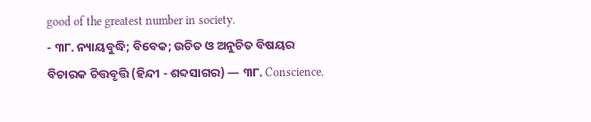good of the greatest number in society.
- ୩୮. ନ୍ୟାୟବୁଦ୍ଧି; ବିବେକ; ଉଚିତ ଓ ଅନୁଚିତ ବିଷୟର ବିଚାରକ ଚିତ୍ତବୃତ୍ତି (ହିନ୍ଦୀ - ଶବ୍ଦସାଗର) — ୩୮. Conscience.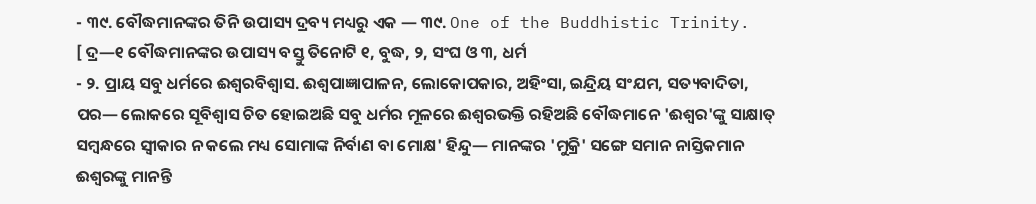- ୩୯. ବୌଦ୍ଧମାନଙ୍କର ତିନି ଉପାସ୍ୟ ଦ୍ରବ୍ୟ ମଧ୍ୟରୁ ଏକ — ୩୯. One of the Buddhistic Trinity.
[ ଦ୍ର—୧ ବୌଦ୍ଧମାନଙ୍କର ଉପାସ୍ୟ ବସ୍ତୁ ତିନୋଟି ୧, ବୁଦ୍ଧ, ୨, ସଂଘ ଓ ୩, ଧର୍ମ
- ୨. ପ୍ରାୟ ସବୁ ଧର୍ମରେ ଈଶ୍ୱରବିଶ୍ୱାସ. ଈଶ୍ୱପାଜ୍ଞାପାଳନ, ଲୋକୋପକାର, ଅହିଂସା, ଇନ୍ଦ୍ରିୟ ସଂଯମ, ସତ୍ୟବାଦିତା, ପର— ଲୋକରେ ସୂବିଶ୍ୱାସ ଚିତ ହୋଇଅଛି ସବୁ ଧର୍ମର ମୂଳରେ ଈଶ୍ୱରଭକ୍ତି ରହିଅଛି ବୌଦ୍ଧମାନେ 'ଈଶ୍ୱର'ଙ୍କୁ ସାକ୍ଷାତ୍ ସମ୍ୱନ୍ଧରେ ସ୍ୱୀକାର ନ କଲେ ମଧ୍ୟ ସୋମାଙ୍କ ନିର୍ବାଣ ବା ମୋକ୍ଷ' ହିନ୍ଦୁ— ମାନଙ୍କର 'ମୁକ୍ରି' ସଙ୍ଗେ ସମାନ ନାସ୍ତିକମାନ ଈଶ୍ୱରଙ୍କୁ ମାନନ୍ତି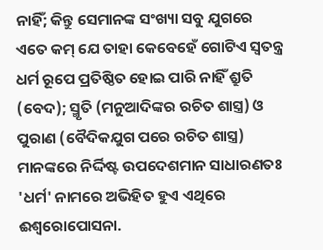ନାହିଁ; କିନ୍ତୁ ସେମାନଙ୍କ ସଂଖ୍ୟା ସବୁ ଯୁଗରେ ଏତେ କମ୍ ଯେ ତାହା କେବେହେଁ ଗୋଟିଏ ସ୍ୱତନ୍ତ୍ର ଧର୍ମ ରୂପେ ପ୍ରତିଷ୍ଠିତ ହୋଇ ପାରି ନାହିଁ ଶ୍ରୁତି (ବେଦ); ସ୍ମୃତି (ମନୁଆଦିଙ୍କର ରଚିତ ଶାସ୍ତ୍ର) ଓ ପୁରାଣ (ବୈଦିକଯୁଗ ପରେ ରଚିତ ଶାସ୍ତ୍ର) ମାନଙ୍କରେ ନିର୍ଦ୍ଦିଷ୍ଟ ଉପଦେଶମାନ ସାଧାରଣତଃ 'ଧର୍ମ' ନାମରେ ଅଭିହିତ ହୁଏ ଏଥିରେ ଈଶ୍ୱରୋପୋସନା.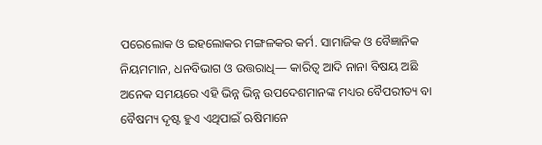ପରେଲୋକ ଓ ଇହଲୋକର ମଙ୍ଗଳକର କର୍ମ. ସାମାଜିକ ଓ ବୈଜ୍ଞାନିକ ନିୟମମାନ, ଧନବିଭାଗ ଓ ଉତ୍ତରାଧି— କାରିତ୍ୱ ଆଦି ନାନା ବିଷୟ ଅଛି ଅନେକ ସମୟରେ ଏହି ଭିନ୍ନ ଭିନ୍ନ ଉପଦେଶମାନଙ୍କ ମଧ୍ୟର ବୈପରୀତ୍ୟ ବା ବୈଷମ୍ୟ ଦୃଷ୍ଟ ହୁଏ ଏଥିପାଇଁ ଋଷିମାନେ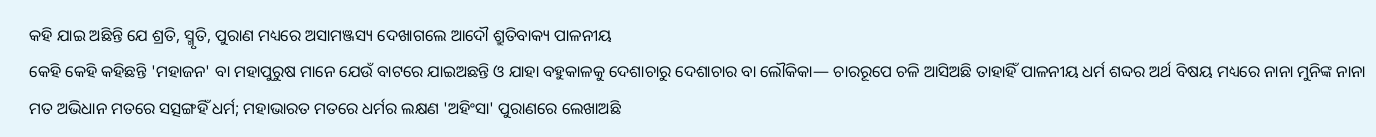କହି ଯାଇ ଅଛିନ୍ତି ଯେ ଶ୍ରତି, ସ୍ମୃତି, ପୁରାଣ ମଧ୍ୟରେ ଅସାମଞ୍ଜସ୍ୟ ଦେଖାଗଲେ ଆଦୌ ଶ୍ରୁତିବାକ୍ୟ ପାଳନୀୟ
କେହି କେହି କହିଛନ୍ତି 'ମହାଜନ' ବା ମହାପୁରୁଷ ମାନେ ଯେଉଁ ବାଟରେ ଯାଇଅଛନ୍ତି ଓ ଯାହା ବହୁକାଳକୁ ଦେଶାଚାରୁ ଦେଶାଚାର ବା ଲୌକିକା— ଚାରରୂପେ ଚଳି ଆସିଅଛି ତାହାହିଁ ପାଳନୀୟ ଧର୍ମ ଶବ୍ଦର ଅର୍ଥ ବିଷୟ ମଧ୍ୟରେ ନାନା ମୁନିଙ୍କ ନାନା ମତ ଅଭିଧାନ ମତରେ ସତ୍ସଙ୍ଗହିଁ ଧର୍ମ; ମହାଭାରତ ମତରେ ଧର୍ମର ଲକ୍ଷଣ 'ଅହିଂସା' ପୁରାଣରେ ଲେଖାଅଛି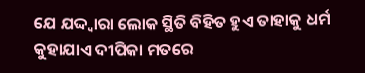ଯେ ଯଦ୍ଦ୍ୱାରା ଲୋକ ସ୍ଥିତି ବିହିତ ହୁଏ ତାହାକୁ ଧର୍ମ କୁହାଯାଏ ଦୀପିକା ମତରେ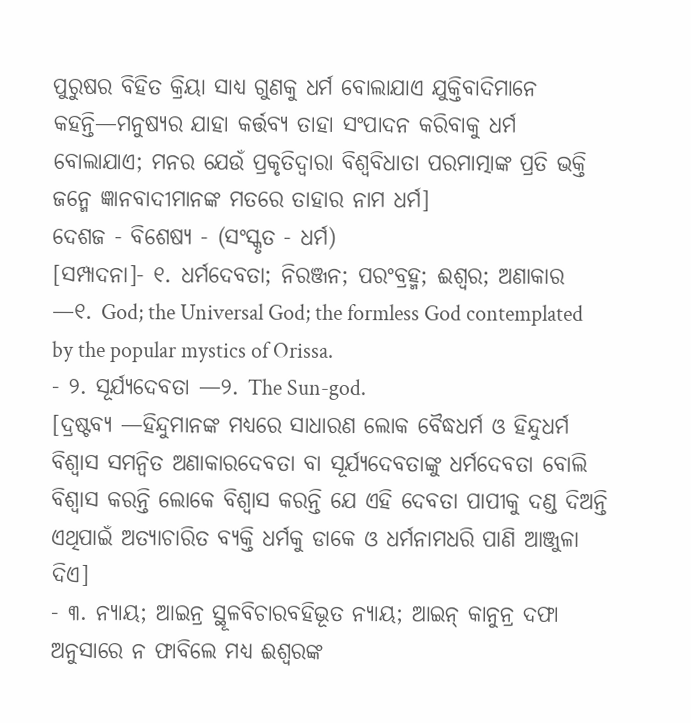ପୁରୁଷର ବିହିତ କ୍ରିୟା ସାଧ୍ୟ ଗୁଣକୁ ଧର୍ମ ବୋଲାଯାଏ ଯୁକ୍ତିବାଦିମାନେ କହନ୍ତି—ମନୁଷ୍ୟର ଯାହା କର୍ତ୍ତବ୍ୟ ତାହା ସଂପାଦନ କରିବାକୁ ଧର୍ମ ବୋଲାଯାଏ; ମନର ଯେଉଁ ପ୍ରକୃତିଦ୍ୱାରା ବିଶ୍ୱବିଧାତା ପରମାତ୍ମାଙ୍କ ପ୍ରତି ଭକ୍ତି ଜନ୍ମେ ଜ୍ଞାନବାଦୀମାନଙ୍କ ମତରେ ତାହାର ନାମ ଧର୍ମ]
ଦେଶଜ - ବିଶେଷ୍ୟ - (ସଂସ୍କୃତ - ଧର୍ମ)
[ସମ୍ପାଦନା]- ୧. ଧର୍ମଦେବତା; ନିରଞ୍ଜନ; ପରଂବ୍ରହ୍ମ; ଈଶ୍ୱର; ଅଣାକାର —୧. God; the Universal God; the formless God contemplated by the popular mystics of Orissa.
- ୨. ସୂର୍ଯ୍ୟଦେବତା —୨. The Sun-god.
[ଦ୍ରଷ୍ଟବ୍ୟ —ହିନ୍ଦୁମାନଙ୍କ ମଧ୍ୟରେ ସାଧାରଣ ଲୋକ ବୈଦ୍ଧଧର୍ମ ଓ ହିନ୍ଦୁଧର୍ମ ବିଶ୍ୱାସ ସମନ୍ୱିତ ଅଣାକାରଦେବତା ବା ସୂର୍ଯ୍ୟଦେବତାଙ୍କୁ ଧର୍ମଦେବତା ବୋଲି ବିଶ୍ୱାସ କରନ୍ତି ଲୋକେ ବିଶ୍ୱାସ କରନ୍ତି ଯେ ଏହି ଦେବତା ପାପୀକୁ ଦଣ୍ଡ ଦିଅନ୍ତି ଏଥିପାଇଁ ଅତ୍ୟାଚାରିତ ବ୍ୟକ୍ତି ଧର୍ମକୁ ଡାକେ ଓ ଧର୍ମନାମଧରି ପାଣି ଆଞ୍ଜୁଳା ଦିଏ]
- ୩. ନ୍ୟାୟ; ଆଇନ୍ର ସ୍ଥୂଳବିଚାରବହିଭୂତ ନ୍ୟାୟ; ଆଇନ୍ କାନୁନ୍ର ଦଫା ଅନୁସାରେ ନ ଫାବିଲେ ମଧ୍ୟ ଈଶ୍ୱରଙ୍କ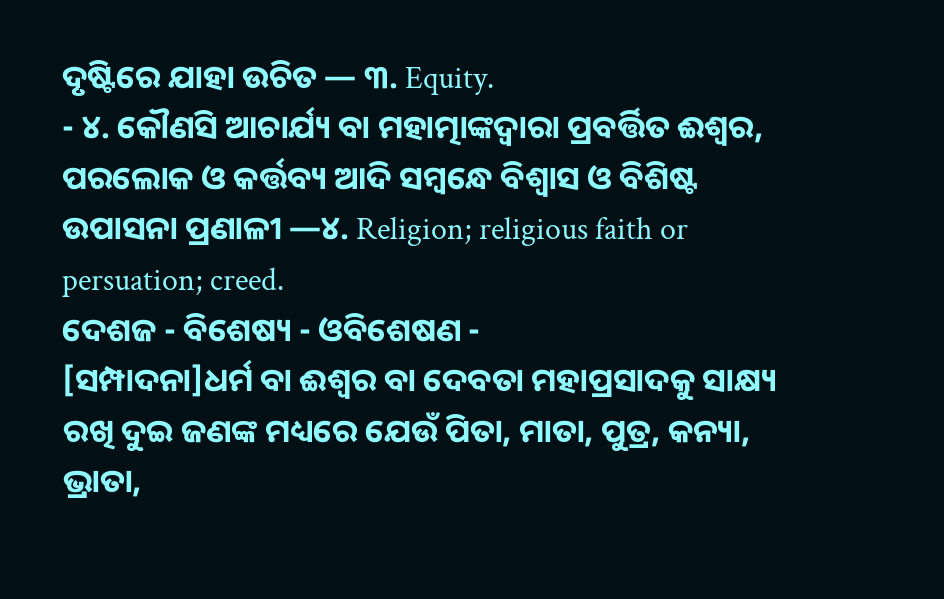ଦୃଷ୍ଟିରେ ଯାହା ଉଚିତ — ୩. Equity.
- ୪. କୌଣସି ଆଚାର୍ଯ୍ୟ ବା ମହାତ୍ମାଙ୍କଦ୍ୱାରା ପ୍ରବର୍ତ୍ତିତ ଈଶ୍ୱର, ପରଲୋକ ଓ କର୍ତ୍ତବ୍ୟ ଆଦି ସମ୍ୱନ୍ଧେ ବିଶ୍ୱାସ ଓ ବିଶିଷ୍ଟ ଉପାସନା ପ୍ରଣାଳୀ —୪. Religion; religious faith or persuation; creed.
ଦେଶଜ - ବିଶେଷ୍ୟ - ଓବିଶେଷଣ -
[ସମ୍ପାଦନା]ଧର୍ମ ବା ଈଶ୍ୱର ବା ଦେବତା ମହାପ୍ରସାଦକୁ ସାକ୍ଷ୍ୟ ରଖି ଦୁଇ ଜଣଙ୍କ ମଧ୍ୟରେ ଯେଉଁ ପିତା, ମାତା, ପୁତ୍ର, କନ୍ୟା, ଭ୍ରାତା,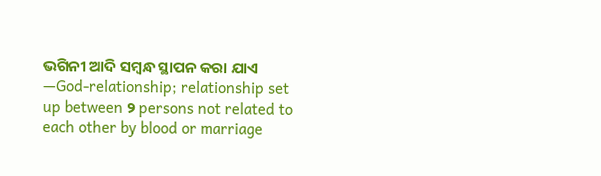ଭଗିନୀ ଆଦି ସମ୍ୱନ୍ଧ ସ୍ଥାପନ କରା ଯାଏ —God-relationship; relationship set up between ୨ persons not related to each other by blood or marriage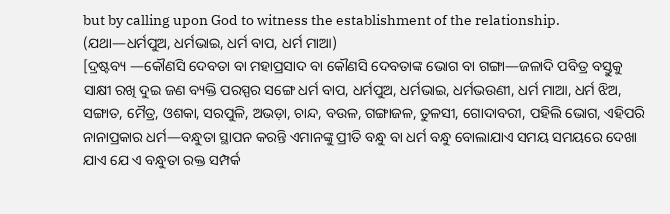but by calling upon God to witness the establishment of the relationship.
(ଯଥା—ଧର୍ମପୁଅ, ଧର୍ମଭାଇ, ଧର୍ମ ବାପ, ଧର୍ମ ମାଆ)
[ଦ୍ରଷ୍ଟବ୍ୟ —କୌଣସି ଦେବତା ବା ମହାପ୍ରସାଦ ବା କୌଣସି ଦେବତାଙ୍କ ଭୋଗ ବା ଗଙ୍ଗା—ଜଳାଦି ପବିତ୍ର ବସ୍ତୁକୁ ସାକ୍ଷୀ ରଖି ଦୁଇ ଜଣ ବ୍ୟକ୍ତି ପରସ୍ପର ସଙ୍ଗେ ଧର୍ମ ବାପ, ଧର୍ମପୁଅ, ଧର୍ମଭାଇ, ଧର୍ମଭଉଣୀ, ଧର୍ମ ମାଆ, ଧର୍ମ ଝିଅ, ସଙ୍ଗାତ, ମୈତ୍ର, ଓଶକା, ସରପୁଳି, ଅଭଡ଼ା, ଚାନ୍ଦ, ବଉଳ, ଗଙ୍ଗାଜଳ, ତୁଳସୀ, ଗୋଦାବରୀ, ପହିଲି ଭୋଗ, ଏହିପରି ନାନାପ୍ରକାର ଧର୍ମ—ବନ୍ଧୁତା ସ୍ଥାପନ କରନ୍ତି ଏମାନଙ୍କୁ ପ୍ରୀତି ବନ୍ଧୁ ବା ଧର୍ମ ବନ୍ଧୁ ବୋଲାଯାଏ ସମୟ ସମୟରେ ଦେଖା ଯାଏ ଯେ ଏ ବନ୍ଧୁତା ରକ୍ତ ସମ୍ପର୍କ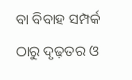ବା ବିବାହ ସମ୍ପର୍କ ଠାରୁ ଦୃଢ଼ତର ଓ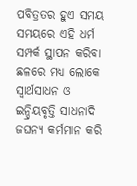ପବିତ୍ରତର ହୁଏ ସମୟ ସମୟରେ ଏହି ଧର୍ମ ସମ୍ପର୍କ ସ୍ଥାପନ କରିବା ଛଳରେ ମଧ୍ୟ ଲୋକେ ସ୍ୱାର୍ଥସାଧନ ଓ ଇନ୍ଦ୍ରିୟବୃତ୍ତି ସାଧନାଦି ଜଘନ୍ୟ କର୍ମମାନ କରି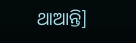ଥାଆନ୍ତି]